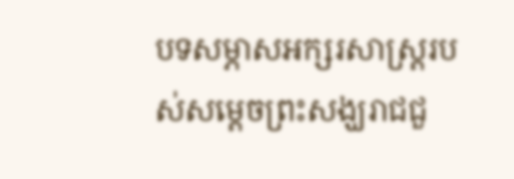បទសម្ភាសអក្សរសាស្ត្ររបស់សម្ដេចព្រះសង្ឃរាជជួ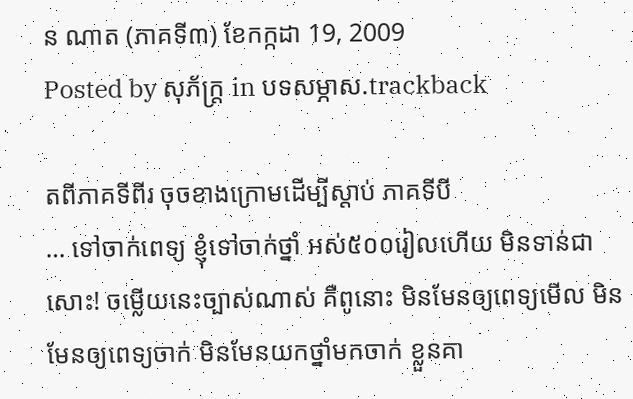ន ណាត (ភាគទី៣) ខែកក្កដា 19, 2009
Posted by សុភ័ក្ត្រ in បទសម្ភាស.trackback

តពីភាគទីពីរ ចុចខាងក្រោមដើម្បីស្ដាប់ ភាគទីបី
… ទៅចាក់ពេទ្យ ខ្ញុំទៅចាក់ថ្នាំ អស់៥០០រៀលហើយ មិនទាន់ជាសោះ! ចម្លើយនេះច្បាស់ណាស់ គឺពូនោះ មិនមែនឲ្យពេទ្យមើល មិនមែនឲ្យពេទ្យចាក់ មិនមែនយកថ្នាំមកចាក់ ខ្លួនគា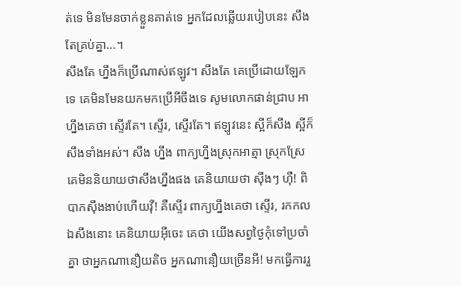ត់ទេ មិនមែនចាក់ខ្លួនគាត់ទេ អ្នកដែលឆ្លើយរបៀបនេះ សឹងតែគ្រប់គ្នា…។
សឹងតែ ហ្នឹងក៏ប្រើណាស់ឥឡូវ។ សឹងតែ គេប្រើដោយឡែកទេ គេមិនមែនយកមកប្រើអីចឹងទេ សូមលោកផាន់ជ្រាប អាហ្នឹងគេថា ស្ទើរតែ។ ស្ទើរ, ស្ទើរតែ។ ឥឡូវនេះ ស្អីក៏សឹង ស្អីក៏សឹងទាំងអស់។ សឹង ហ្នឹង ពាក្យហ្នឹងស្រុកអាត្មា ស្រុកស្រែ គេមិននិយាយថាសឹងហ្នឹងផង គេនិយាយថា ស៊ឹងៗ ហ៊ឺ! ពិបាកស៊ឹងងាប់ហើយវ៉ី! គឺស្ទើរ ពាក្យហ្នឹងគេថា ស្ទើរ, រកកល ឯសឹងនោះ គេនិយាយអ៊ីចេះ គេថា យើងសព្វថ្ងៃកុំទៅប្រចាំគ្នា ថាអ្នកណានឿយតិច អ្នកណានឿយច្រើនអី! មកធ្វើការរួ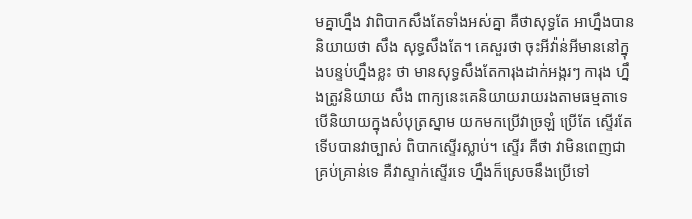មគ្នាហ្នឹង វាពិបាកសឹងតែទាំងអស់គ្នា គឺថាសុទ្ធតែ អាហ្នឹងបាននិយាយថា សឹង សុទ្ធសឹងតែ។ គេសួរថា ចុះអីវ៉ាន់អីមាននៅក្នុងបន្ទប់ហ្នឹងខ្លះ ថា មានសុទ្ធសឹងតែការុងដាក់អង្ករៗ ការុង ហ្នឹងត្រូវនិយាយ សឹង ពាក្យនេះគេនិយាយរាយរងតាមធម្មតាទេ បើនិយាយក្នុងសំបុត្រស្នាម យកមកប្រើវាច្រឡំ ប្រើតែ ស្ទើរតែ ទើបបានវាច្បាស់ ពិបាកស្ទើរស្លាប់។ ស្ទើរ គឺថា វាមិនពេញជាគ្រប់គ្រាន់ទេ គឺវាស្ទាក់ស្ទើរទេ ហ្នឹងក៏ស្រេចនឹងប្រើទៅ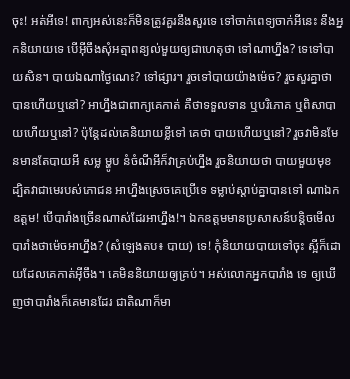ចុះ! អត់អីទេ! ពាក្យអស់នេះក៏មិនត្រូវគួរនឹងសួរទេ ទៅចាក់ពេទ្យចាក់អីនេះ នឹងអ្នកនិយាយទេ បើអ៊ីចឹងសុំអត្មាពន្យល់មួយឲ្យជាហេតុថា ទៅណាហ្នឹង? ទេទៅបាយសិន។ បាយឯណាថ្ងៃណេះ? ទៅផ្សារ។ រួចទៅបាយយ៉ាងម៉េច? រួចសួរគ្នាថា បានហើយឬនៅ? អាហ្នឹងជាពាក្យគេកាត់ គឺថាទទួលទាន ឬបរិភោគ ឬពិសាបាយហើយឬនៅ? ប៉ុន្តែដល់គេនិយាយខ្លីទៅ គេថា បាយហើយឬនៅ? រួចវាមិនមែនមានតែបាយអី សម្ល ម្ហូប នំចំណីអីក៏វាគ្រប់ហ្នឹង រួចនិយាយថា បាយមួយមុខ ដ្បិតវាជាមេរបស់ភោជន អាហ្នឹងស្រេចគេប្រើទេ ទម្លាប់ស្ដាប់គ្នាបានទៅ ណាឯកឧត្ដម! បើបារាំងច្រើនណាស់ដែរអាហ្នឹង!។ ឯកឧត្ដមមានប្រសាសន៍បន្តិចមើល បារាំងថាម៉េចអាហ្នឹង? (សំឡេងតប៖ បាយ) ទេ! កុំនិយាយបាយទៅចុះ ស្អីក៏ដោយដែលគេកាត់អ៊ីចឹង។ គេមិននិយាយឲ្យគ្រប់។ អស់លោកអ្នកបារាំង ទេ ឲ្យឃើញថាបារាំងក៏គេមានដែរ ជាតិណាក៏មា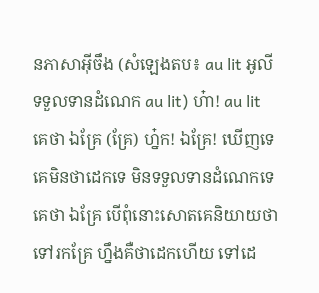នភាសាអ៊ីចឹង (សំឡេងតប៖ au lit អូលី ទទួលទានដំណេក au lit) ហ៎ា! au lit គេថា ឯគ្រែ (គ្រែ) ហ្ន៎ក! ឯគ្រែ! ឃើញទេ គេមិនថាដេកទេ មិនទទួលទានដំណេកទេ គេថា ឯគ្រែ បើពុំនោះសោតគេនិយាយថា ទៅរកគ្រែ ហ្នឹងគឺថាដេកហើយ ទៅដេ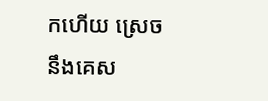កហើយ ស្រេចនឹងគេស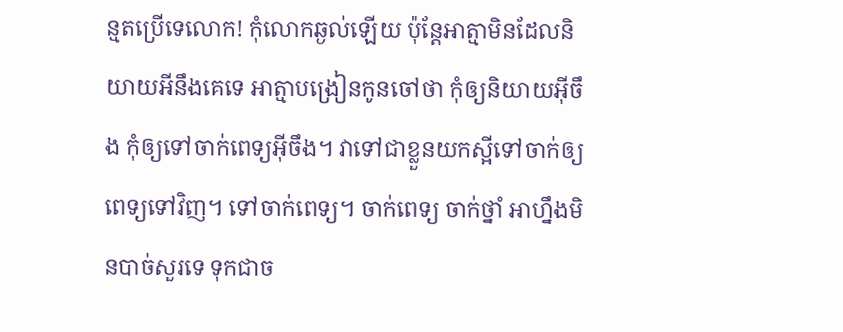ន្មតប្រើទេលោក! កុំលោកឆ្ងល់ឡើយ ប៉ុន្តែអាត្មាមិនដែលនិយាយអីនឹងគេទេ អាត្មាបង្រៀនកូនចៅថា កុំឲ្យនិយាយអ៊ីចឹង កុំឲ្យទៅចាក់ពេទ្យអ៊ីចឹង។ វាទៅជាខ្លួនយកស្អីទៅចាក់ឲ្យពេទ្យទៅវិញ។ ទៅចាក់ពេទ្យ។ ចាក់ពេទ្យ ចាក់ថ្នាំ អាហ្នឹងមិនបាច់សួរទេ ទុកជាច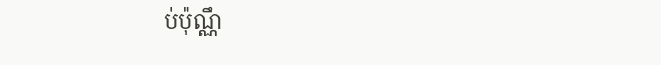ប់ប៉ុណ្ណឹ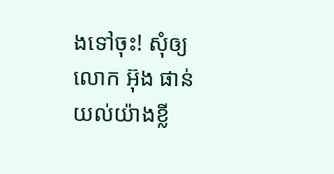ងទៅចុះ! សុំឲ្យលោក អ៊ុង ផាន់ យល់យ៉ាងខ្លី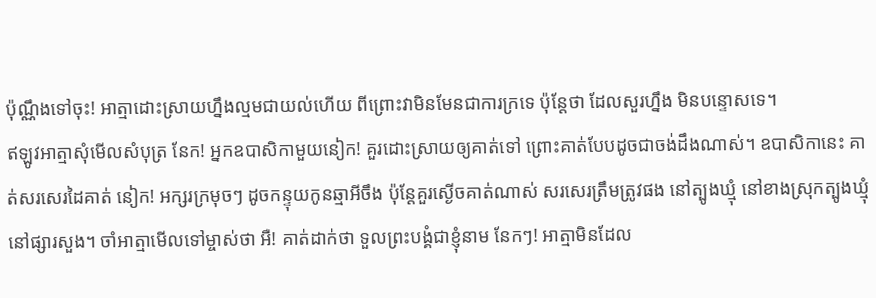ប៉ុណ្ណឹងទៅចុះ! អាត្មាដោះស្រាយហ្នឹងល្មមជាយល់ហើយ ពីព្រោះវាមិនមែនជាការក្រទេ ប៉ុន្តែថា ដែលសួរហ្នឹង មិនបន្ទោសទេ។
ឥឡូវអាត្មាសុំមើលសំបុត្រ នែក! អ្នកឧបាសិកាមួយនៀក! គួរដោះស្រាយឲ្យគាត់ទៅ ព្រោះគាត់បែបដូចជាចង់ដឹងណាស់។ ឧបាសិកានេះ គាត់សរសេរដៃគាត់ នៀក! អក្សរក្រមុចៗ ដូចកន្ទុយកូនឆ្មាអីចឹង ប៉ុន្តែគួរស្ងើចគាត់ណាស់ សរសេរត្រឹមត្រូវផង នៅត្បូងឃ្មុំ នៅខាងស្រុកត្បូងឃ្មុំ នៅផ្សារសួង។ ចាំអាត្មាមើលទៅម្ចាស់ថា អឺ! គាត់ដាក់ថា ទួលព្រះបង្គំជាខ្ញុំនាម នែកៗ! អាត្មាមិនដែល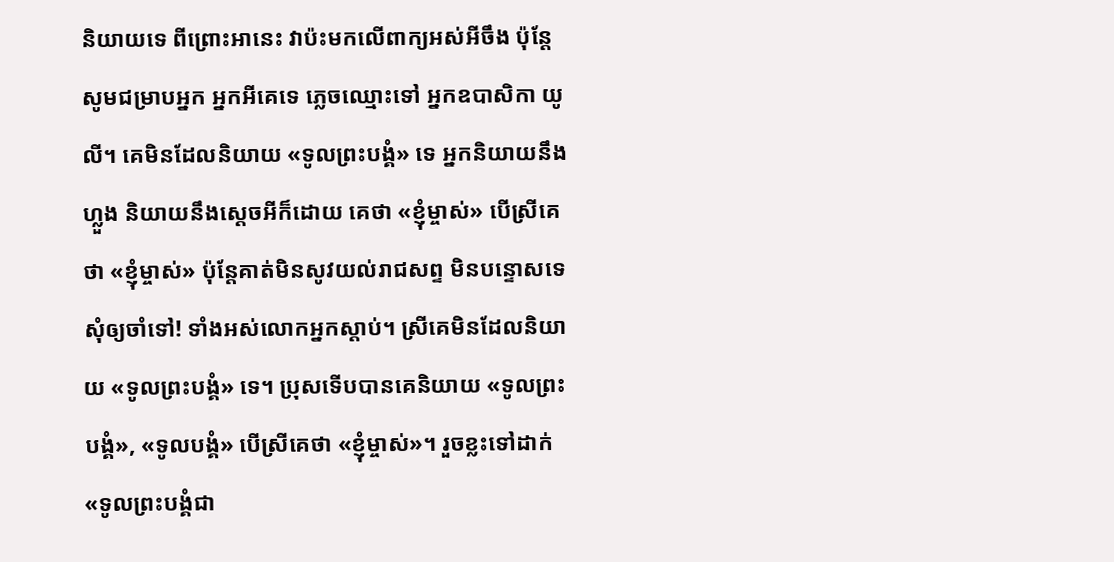និយាយទេ ពីព្រោះអានេះ វាប៉ះមកលើពាក្យអស់អីចឹង ប៉ុន្តែសូមជម្រាបអ្នក អ្នកអីគេទេ ភ្លេចឈ្មោះទៅ អ្នកឧបាសិកា យូលី។ គេមិនដែលនិយាយ «ទូលព្រះបង្គំ» ទេ អ្នកនិយាយនឹងហ្លួង និយាយនឹងស្ដេចអីក៏ដោយ គេថា «ខ្ញុំម្ចាស់» បើស្រីគេថា «ខ្ញុំម្ចាស់» ប៉ុន្តែគាត់មិនសូវយល់រាជសព្ទ មិនបន្ទោសទេ សុំឲ្យចាំទៅ! ទាំងអស់លោកអ្នកស្ដាប់។ ស្រីគេមិនដែលនិយាយ «ទូលព្រះបង្គំ» ទេ។ ប្រុសទើបបានគេនិយាយ «ទូលព្រះបង្គំ», «ទូលបង្គំ» បើស្រីគេថា «ខ្ញុំម្ចាស់»។ រួចខ្លះទៅដាក់ «ទូលព្រះបង្គំជា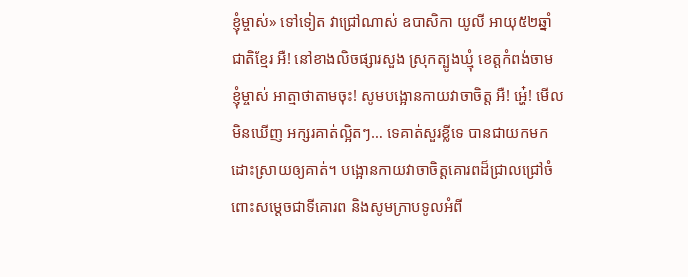ខ្ញុំម្ចាស់» ទៅទៀត វាជ្រៅណាស់ ឧបាសិកា យូលី អាយុ៥២ឆ្នាំ ជាតិខ្មែរ អឺ! នៅខាងលិចផ្សារសួង ស្រុកត្បូងឃ្មុំ ខេត្តកំពង់ចាម ខ្ញុំម្ចាស់ អាត្មាថាតាមចុះ! សូមបង្អោនកាយវាចាចិត្ត អឺ! អ្ហេ៎! មើលមិនឃើញ អក្សរគាត់ល្អិតៗ… ទេគាត់សួរខ្លីទេ បានជាយកមកដោះស្រាយឲ្យគាត់។ បង្អោនកាយវាចាចិត្តគោរពដ៏ជ្រាលជ្រៅចំពោះសម្ដេចជាទីគោរព និងសូមក្រាបទូលអំពី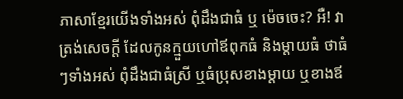ភាសាខ្មែរយើងទាំងអស់ ពុំដឹងជាធំ ឬ ម៉េចចេះ? អឺ! វាត្រង់សេចក្ដី ដែលកូនក្មួយហៅឪពុកធំ និងម្ដាយធំ ថាធំៗទាំងអស់ ពុំដឹងជាធំស្រី ឬធំប្រុសខាងម្ដាយ ឬខាងឪ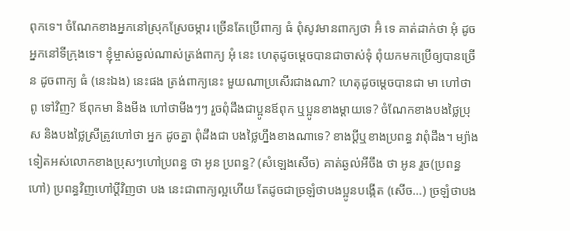ពុកទេ។ ចំណែកខាងអ្នកនៅស្រុកស្រែចម្ការ ច្រើនតែប្រើពាក្យ ធំ ពុំសូវមានពាក្យថា អ៊ំ ទេ គាត់ដាក់ថា អុំ ដូចអ្នកនៅទីក្រុងទេ។ ខ្ញុំម្ចាស់ឆ្ងល់ណាស់ត្រង់ពាក្យ អុំ នេះ ហេតុដូចម្ដេចបានជាចាស់ទុំ ពុំយកមកប្រើឲ្យបានច្រើន ដូចពាក្យ ធំ (នេះឯង) នេះផង ត្រង់ពាក្យនេះ មួយណាប្រសើរជាងណា? ហេតុដូចម្ដេចបានជា មា ហៅថា ពូ ទៅវិញ? ឪពុកមា និងមីង ហៅថាមីងៗៗ រួចពុំដឹងជាប្អូនឪពុក ឬប្អូនខាងម្ដាយទេ? ចំណែកខាងបងថ្លៃប្រុស និងបងថ្លៃស្រីត្រូវហៅថា អ្នក ដូចគ្នា ពុំដឹងជា បងថ្លៃហ្នឹងខាងណាទេ? ខាងប្ដីឬខាងប្រពន្ធ វាពុំដឹង។ ម្យ៉ាងទៀតអស់លោកខាងប្រុសៗហៅប្រពន្ធ ថា អូន ប្រពន្ធ? (សំឡេងសើច) គាត់ឆ្ងល់អីចឹង ថា អូន រួច(ប្រពន្ធហៅ) ប្រពន្ធវិញហៅប្ដីវិញថា បង នេះជាពាក្យល្អហើយ តែដូចជាច្រឡំថាបងប្អូនបង្កើត (សើច…) ច្រឡំថាបង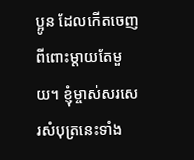ប្អូន ដែលកើតចេញពីពោះម្ដាយតែមួយ។ ខ្ញុំម្ចាស់សរសេរសំបុត្រនេះទាំង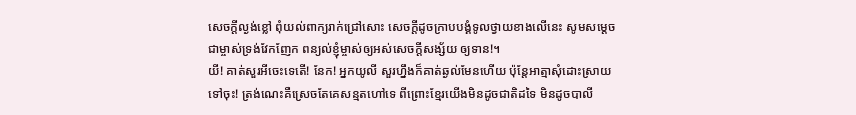សេចក្ដីល្ងង់ខ្លៅ ពុំយល់ពាក្យរាក់ជ្រៅសោះ សេចក្ដីដូចក្រាបបង្គំទូលថ្វាយខាងលើនេះ សូមសម្ដេចជាម្ចាស់ទ្រង់វែកញែក ពន្យល់ខ្ញុំម្ចាស់ឲ្យអស់សេចក្ដីសង្ស័យ ឲ្យទាន!។
យី! គាត់សួរអីចេះទេតើ! នែក! អ្នកយូលី សួរហ្នឹងក៏គាត់ឆ្ងល់មែនហើយ ប៉ុន្តែអាត្មាសុំដោះស្រាយទៅចុះ! ត្រង់ណេះគឺស្រេចតែគេសន្មតហៅទេ ពីព្រោះខ្មែរយើងមិនដូចជាតិដទៃ មិនដូចបាលី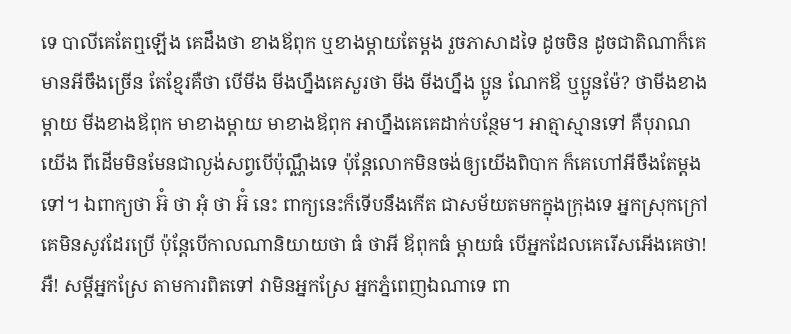ទេ បាលីគេតែឮឡើង គេដឹងថា ខាងឪពុក ឬខាងម្ដាយតែម្ដង រួចភាសាដទៃ ដូចចិន ដូចជាតិណាក៏គេមានអីចឹងច្រើន តែខ្មែរគឺថា បើមីង មីងហ្នឹងគេសួរថា មីង មីងហ្នឹង ប្អូន ណែកឪ ឬប្អូនម៉ែ? ថាមីងខាងម្ដាយ មីងខាងឪពុក មាខាងម្ដាយ មាខាងឪពុក អាហ្នឹងគេគេដាក់បន្ថែម។ អាត្មាស្មានទៅ គឺបុរាណយើង ពីដើមមិនមែនជាល្ងង់សព្វបើប៉ុណ្ណឹងទេ ប៉ុន្តែលោកមិនចង់ឲ្យយើងពិបាក ក៏គេហៅអីចឹងតែម្ដងទៅ។ ឯពាក្យថា អ៊ំ ថា អុំ ថា អ៊ំ នេះ ពាក្យនេះក៏ទើបនឹងកើត ជាសម័យតមកក្នុងក្រុងទេ អ្នកស្រុកក្រៅគេមិនសូវដែរប្រើ ប៉ុន្តែបើកាលណានិយាយថា ធំ ថាអី ឪពុកធំ ម្ដាយធំ បើអ្នកដែលគេរើសអើងគេថា! អឺ! សម្ដីអ្នកស្រែ តាមការពិតទៅ វាមិនអ្នកស្រែ អ្នកភ្នំពេញឯណាទេ ពា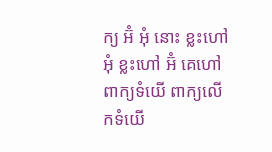ក្យ អ៊ំ អុំ នោះ ខ្លះហៅ អុំ ខ្លះហៅ អ៊ំ គេហៅពាក្យទំយើ ពាក្យលើកទំយើ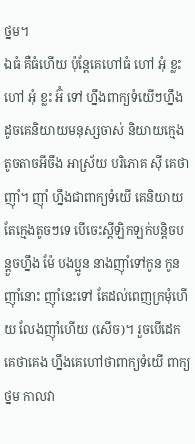ថ្នម។
ឯធំ គឺធំហើយ ប៉ុន្តែគេហៅធំ ហៅ អុំ ខ្លះហៅ អុំ ខ្លះ អ៊ំ ទៅ ហ្នឹងពាក្យទំយើៗហ្នឹង ដូចគេនិយាយមនុស្សចាស់ និយាយក្មេងតូចតាចអីចឹង អាស្រ័យ បរិភោគ ស៊ី គេថា ញ៉ាំ។ ញ៉ាំ ហ្នឹងជាពាក្យទំយើ គេនិយាយតែក្មេងតូចៗទេ បើចេះស្ដីឡិកឡក់បន្តិចបន្តួចហ្នឹង ម៉ែ បងប្អូន នាងញ៉ាំទៅកូន កូនញ៉ាំនោះ ញ៉ាំនេះទៅ តែដល់ពេញក្រមុំហើយ លែងញ៉ាំហើយ (សើច)។ រួចបើដេក គេថាគេង ហ្នឹងគេហៅថាពាក្យទំយើ ពាក្យថ្នម កាលវា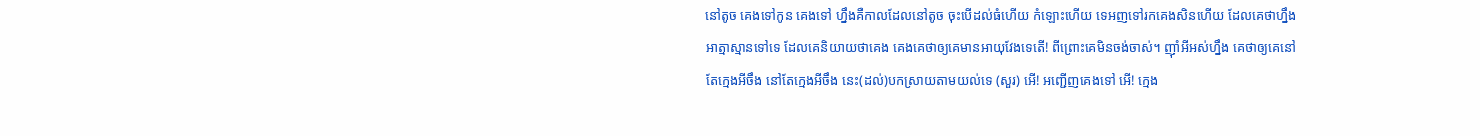នៅតូច គេងទៅកូន គេងទៅ ហ្នឹងគឺកាលដែលនៅតូច ចុះបើដល់ធំហើយ កំឡោះហើយ ទេអញទៅរកគេងសិនហើយ ដែលគេថាហ្នឹង អាត្មាស្មានទៅទេ ដែលគេនិយាយថាគេង គេងគេថាឲ្យគេមានអាយុវែងទេតើ! ពីព្រោះគេមិនចង់ចាស់។ ញ៉ាំអីអស់ហ្នឹង គេថាឲ្យគេនៅតែក្មេងអីចឹង នៅតែក្មេងអីចឹង នេះ(ដល់)បកស្រាយតាមយល់ទេ (សួរ) អើ! អញ្ជើញគេងទៅ អើ! ក្មេង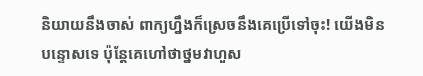និយាយនឹងចាស់ ពាក្យហ្នឹងក៏ស្រេចនឹងគេប្រើទៅចុះ! យើងមិនបន្ទោសទេ ប៉ុន្តែគេហៅថាថ្នមវាហួស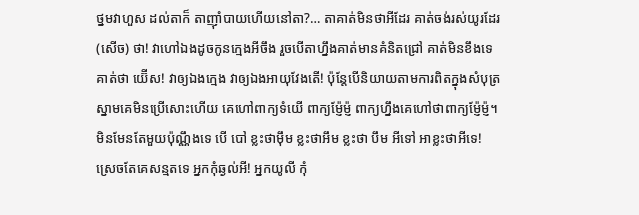ថ្នមវាហួស ដល់តាក៏ តាញ៉ាំបាយហើយនៅតា?… តាគាត់មិនថាអីដែរ គាត់ចង់រស់យូរដែរ (សើច) ថា! វាហៅឯងដូចកូនក្មេងអីចឹង រួចបើតាហ្នឹងគាត់មានគំនិតជ្រៅ គាត់មិនខឹងទេ គាត់ថា យ៊ើស! វាឲ្យឯងក្មេង វាឲ្យឯងអាយុវែងតើ! ប៉ុន្តែបើនិយាយតាមការពិតក្នុងសំបុត្រស្នាមគេមិនប្រើសោះហើយ គេហៅពាក្យទំយើ ពាក្យម្ញ៉ែម្ញ៉ ពាក្យហ្នឹងគេហៅថាពាក្យម្ញ៉ែម្ញ៉។ មិនមែនតែមួយប៉ុណ្ណឹងទេ បើ បៅ ខ្លះថាម៉ឹម ខ្លះថាអឹម ខ្លះថា បឹម អីទៅ អាខ្លះថាអីទេ! ស្រេចតែគេសន្មតទេ អ្នកកុំឆ្ងល់អី! អ្នកយូលី កុំ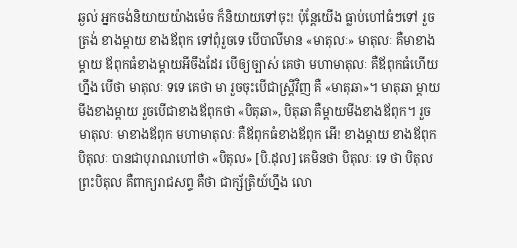ឆ្ងល់ អ្នកចង់និយាយយ៉ាងម៉េច ក៏និយាយទៅចុះ! ប៉ុន្តែយើង ធ្លាប់ហៅធំៗទៅ រួចត្រង់ ខាងម្ដាយ ខាងឪពុក ទៅពុំរួចទេ បើបាលីមាន «មាតុលៈ» មាតុលៈ គឺមាខាងម្ដាយ ឪពុកធំខាងម្ដាយអីចឹងដែរ បើឲ្យច្បាស់ គេថា មហាមាតុលៈ គឺឪពុកធំហើយហ្នឹង បើថា មាតុលៈ ទទេ គេថា មា រួចចុះបើជាស្ត្រីវិញ គឺ «មាតុឆា»។ មាតុឆា ម្ដាយមីងខាងម្ដាយ រួចបើជាខាងឪពុកថា «បិតុឆា», បិតុឆា គឺម្ដាយមីងខាងឪពុក។ រួច មាតុលៈ មាខាងឪពុក មហាមាតុលៈ គឺឪពុកធំខាងឪពុក អើ! ខាងម្ដាយ ខាងឪពុក បិតុលៈ បានជាបុរាណហៅថា «បិតុល» [បិ.ដុល] គេមិនថា បិតុលៈ ទេ ថា បិតុល ព្រះបិតុល គឺពាក្យរាជសព្ទ គឺថា ជាក្ស័ត្រិយ៍ហ្នឹង លោ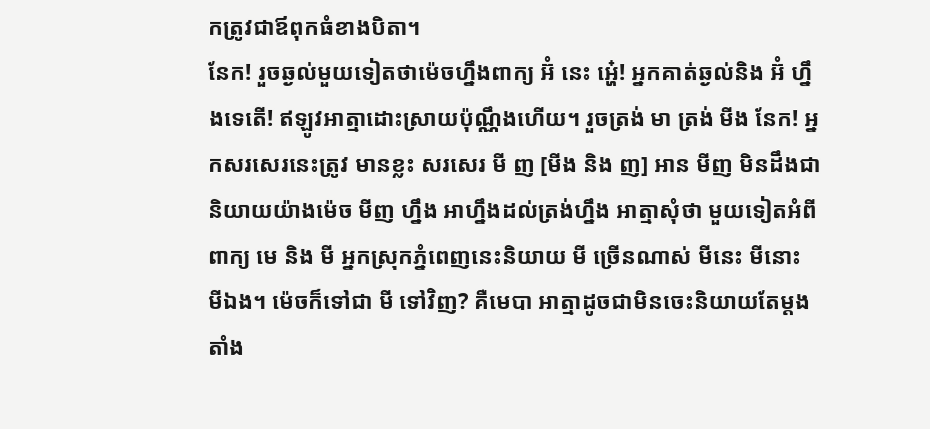កត្រូវជាឪពុកធំខាងបិតា។
នែក! រួចឆ្ងល់មួយទៀតថាម៉េចហ្នឹងពាក្យ អ៊ំ នេះ អ្ហេ៎! អ្នកគាត់ឆ្ងល់និង អ៊ំ ហ្នឹងទេតើ! ឥឡូវអាត្មាដោះស្រាយប៉ុណ្ណឹងហើយ។ រួចត្រង់ មា ត្រង់ មីង នែក! អ្នកសរសេរនេះត្រូវ មានខ្លះ សរសេរ មី ញ [មីង និង ញ] អាន មីញ មិនដឹងជានិយាយយ៉ាងម៉េច មីញ ហ្នឹង អាហ្នឹងដល់ត្រង់ហ្នឹង អាត្មាសុំថា មួយទៀតអំពីពាក្យ មេ និង មី អ្នកស្រុកភ្នំពេញនេះនិយាយ មី ច្រើនណាស់ មីនេះ មីនោះ មីឯង។ ម៉េចក៏ទៅជា មី ទៅវិញ? គឺមេបា អាត្មាដូចជាមិនចេះនិយាយតែម្ដង តាំង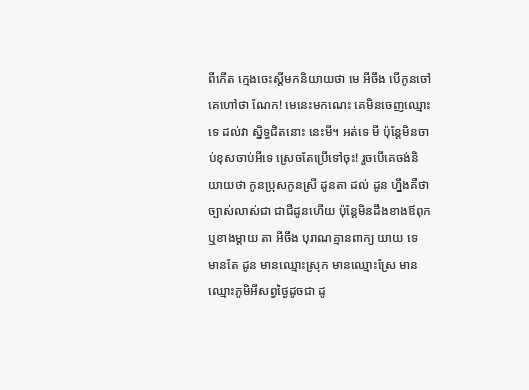ពីកើត ក្មេងចេះស្ដីមកនិយាយថា មេ អីចឹង បើកូនចៅគេហៅថា ណែក! មេនេះមកណេះ គេមិនចេញឈ្មោះទេ ដល់វា ស្និទ្ធជិតនោះ នេះមី។ អត់ទេ មី ប៉ុន្តែមិនចាប់ខុសចាប់អីទេ ស្រេចតែប្រើទៅចុះ! រួចបើគេចង់និយាយថា កូនប្រុសកូនស្រី ដូនតា ដល់ ដូន ហ្នឹងគឺថាច្បាស់លាស់ជា ជាជីដូនហើយ ប៉ុន្តែមិនដឹងខាងឪពុក ឬខាងម្ដាយ តា អីចឹង បុរាណគ្មានពាក្យ យាយ ទេ មានតែ ដូន មានឈ្មោះស្រុក មានឈ្មោះស្រែ មានឈ្មោះភូមិអីសព្វថ្ងៃដូចជា ដូ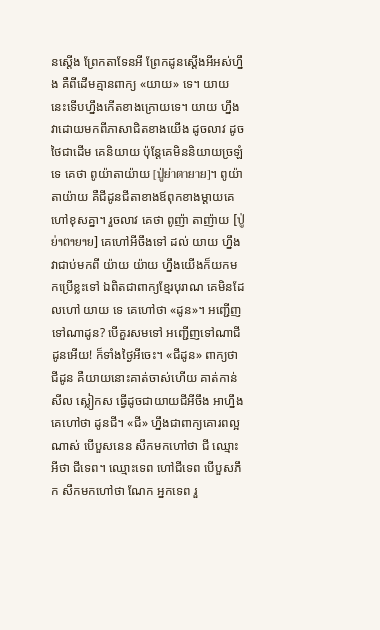នស្ដើង ព្រែកតាទែនអី ព្រែកដូនស្ដើងអីអស់ហ្នឹង គឺពីដើមគ្មានពាក្យ «យាយ» ទេ។ យាយ នេះទើបហ្នឹងកើតខាងក្រោយទេ។ យាយ ហ្នឹងវាដោយមកពីភាសាជិតខាងយើង ដូចលាវ ដូចថៃជាដើម គេនិយាយ ប៉ុន្តែគេមិននិយាយច្រឡំទេ គេថា ពូយ៉ាតាយ៉ាយ [ปู่ย่าตายาย]។ ពូយ៉ាតាយ៉ាយ គឺជីដូនជីតាខាងឪពុកខាងម្ដាយគេហៅខុសគ្នា។ រួចលាវ គេថា ពូញ៉ា តាញ៉ាយ [ປູ່ຍ່າຕາຍາຍ] គេហៅអីចឹងទៅ ដល់ យាយ ហ្នឹង វាជាប់មកពី យ៉ាយ យ៉ាយ ហ្នឹងយើងក៏យកមកប្រើខ្លះទៅ ឯពិតជាពាក្យខ្មែរបុរាណ គេមិនដែលហៅ យាយ ទេ គេហៅថា «ដូន»។ អញ្ជើញទៅណាដូន? បើគួរសមទៅ អញ្ជើញទៅណាជីដូនអើយ! ក៏ទាំងថ្ងៃអីចេះ។ «ជីដូន» ពាក្យថា ជីដូន គឺយាយនោះគាត់ចាស់ហើយ គាត់កាន់សីល ស្លៀកស ធ្វើដូចជាយាយជីអីចឹង អាហ្នឹងគេហៅថា ដូនជី។ «ជី» ហ្នឹងជាពាក្យគោរពល្អណាស់ បើបួសនេន សឹកមកហៅថា ជី ឈ្មោះអីថា ជីទេព។ ឈ្មោះទេព ហៅជីទេព បើបួសភឹក សឹកមកហៅថា ណែក អ្នកទេព រួ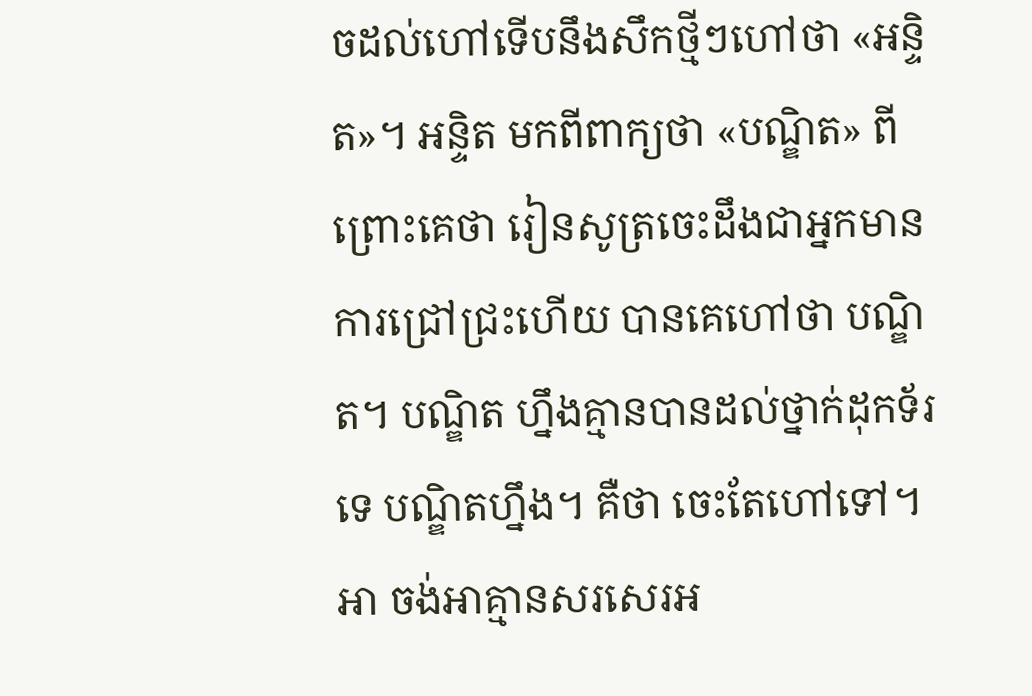ចដល់ហៅទើបនឹងសឹកថ្មីៗហៅថា «អន្ទិត»។ អន្ទិត មកពីពាក្យថា «បណ្ឌិត» ពីព្រោះគេថា រៀនសូត្រចេះដឹងជាអ្នកមានការជ្រៅជ្រះហើយ បានគេហៅថា បណ្ឌិត។ បណ្ឌិត ហ្នឹងគ្មានបានដល់ថ្នាក់ដុកទ័រទេ បណ្ឌិតហ្នឹង។ គឺថា ចេះតែហៅទៅ។ អា ចង់អាគ្មានសរសេរអ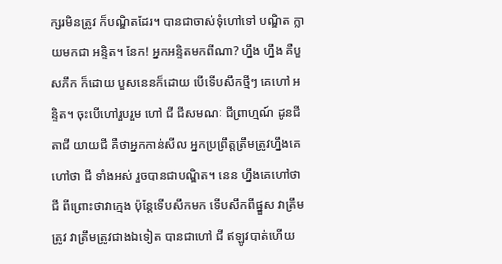ក្សរមិនត្រូវ ក៏បណ្ឌិតដែរ។ បានជាចាស់ទុំហៅទៅ បណ្ឌិត ក្លាយមកជា អន្ទិត។ នែក! អ្នកអន្ទិតមកពីណា? ហ្នឹង ហ្នឹង គឺបួសភឹក ក៏ដោយ បួសនេនក៏ដោយ បើទើបសឹកថ្មីៗ គេហៅ អន្ទិត។ ចុះបើហៅរួបរួម ហៅ ជី ជីសមណៈ ជីព្រាហ្មណ៍ ដូនជី តាជី យាយជី គឺថាអ្នកកាន់សីល អ្នកប្រព្រឹត្តត្រឹមត្រូវហ្នឹងគេហៅថា ជី ទាំងអស់ រួចបានជាបណ្ឌិត។ នេន ហ្នឹងគេហៅថា ជី ពីព្រោះថាវាក្មេង ប៉ុន្តែទើបសឹកមក ទើបសឹកពីផ្នួស វាត្រឹមត្រូវ វាត្រឹមត្រូវជាងឯទៀត បានជាហៅ ជី ឥឡូវបាត់ហើយ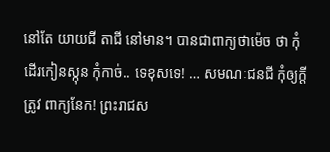នៅតែ យាយជី តាជី នៅមាន។ បានជាពាក្យថាម៉េច ថា កុំដើរកៀនស្កុន កុំកាច់.. ទេខុសទេ! … សមណៈជនជី កុំឲ្យក្ដីត្រូវ ពាក្យនែក! ព្រះរាជស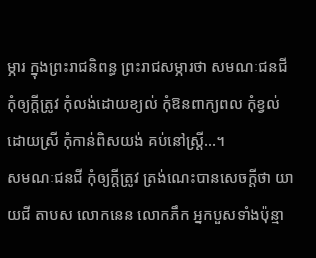ម្ភារ ក្នុងព្រះរាជនិពន្ធ ព្រះរាជសម្ភារថា សមណៈជនជី កុំឲ្យក្ដីត្រូវ កុំលង់ដោយខ្យល់ កុំឱនពាក្យពល កុំខ្វល់ដោយស្រី កុំកាន់ពិសយង់ គប់នៅស្ត្រី…។
សមណៈជនជី កុំឲ្យក្ដីត្រូវ ត្រង់ណេះបានសេចក្ដីថា យាយជី តាបស លោកនេន លោកភឹក អ្នកបួសទាំងប៉ុន្មា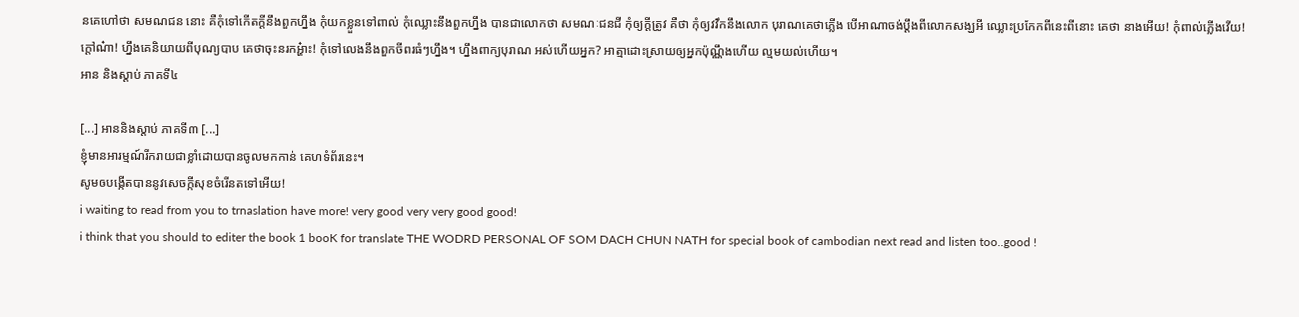នគេហៅថា សមណជន នោះ គឺកុំទៅកើតក្ដីនឹងពួកហ្នឹង កុំយកខ្លួនទៅពាល់ កុំឈ្លោះនឹងពួកហ្នឹង បានជាលោកថា សមណៈជនជី កុំឲ្យក្ដីត្រូវ គឺថា កុំឲ្យវវឹកនឹងលោក បុរាណគេថាភ្លើង បើអាណាចង់ប្ដឹងពីលោកសង្ឃអី ឈ្លោះប្រកែកពីនេះពីនោះ គេថា នាងអើយ! កុំពាល់ភ្លើងវើយ! ក្ដៅណ៎ា! ហ្នឹងគេនិយាយពីបុណ្យបាប គេថាចុះនរកអ្ហ៎ាះ! កុំទៅលេងនឹងពួកចីពរធំៗហ្នឹង។ ហ្នឹងពាក្យបុរាណ អស់ហើយអ្នក? អាត្មាដោះស្រាយឲ្យអ្នកប៉ុណ្ណឹងហើយ ល្មមយល់ហើយ។
អាន និងស្ដាប់ ភាគទី៤

[...] អាននិងស្ដាប់ ភាគទី៣ [...]
ខ្ញុំមានអារម្មណ៍រីករាយជាខ្លាំដោយបានចូលមកកាន់ គេហទំព័រនេះ។
សូមឲបងើ្កតបាននូវសេចក្កីសុខចំរើនតទៅអើយ!
i waiting to read from you to trnaslation have more! very good very very good good!
i think that you should to editer the book 1 booK for translate THE WODRD PERSONAL OF SOM DACH CHUN NATH for special book of cambodian next read and listen too..good !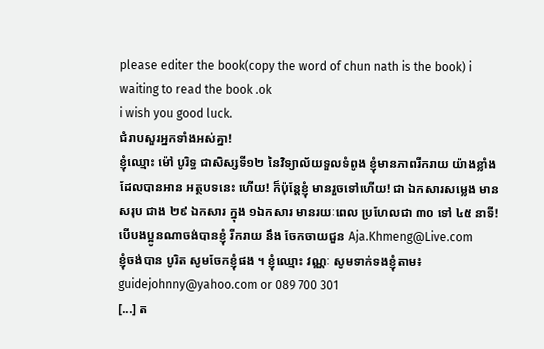please editer the book(copy the word of chun nath is the book) i waiting to read the book .ok
i wish you good luck.
ជំរាបសួរអ្នកទាំងអស់គ្នា!
ខ្ញុំឈ្មោះ ម៉ៅ បូរិទ្ធ ជាសិស្សទី១២ នៃវិទ្យាល័យទួលទំពូង ខ្ញុំមានភាពរីករាយ យ៉ាងខ្លាំងដែលបានអាន អត្ថបទនេះ ហើយ! ក៏ប៉ុន្តែខ្ញុំ មានរួចទៅហើយ! ជា ឯកសារសម្លេង មានសរុប ជាង ២៩ ឯកសារ ក្នុង ១ឯកសារ មានរយៈពេល ប្រហែលជា ៣០ ទៅ ៤៥ នាទី! បើបងប្អូនណាចង់បានខ្ញុំ រីករាយ នឹង ចែកចាយជួន Aja.Khmeng@Live.com
ខ្ញុំចង់បាន បូរិត សូមចែកខ្ញុំផង ។ ខ្ញុំឈ្មោះ វណ្ណៈ សូមទាក់ទងខ្ញុំតាម៖ guidejohnny@yahoo.com or 089 700 301
[...] ត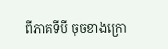ពីភាគទីបី ចុចខាងក្រោ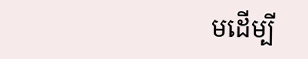មដើម្បី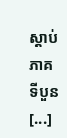ស្ដាប់ ភាគទីបួន [...]